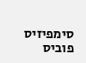סימפיזיס פוביס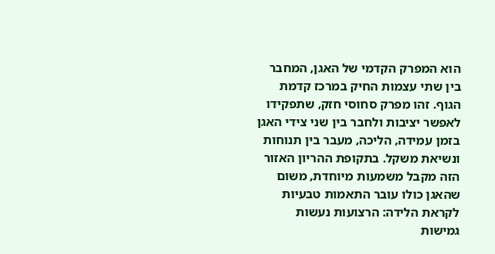הוא המפרק הקדמי של האגן‚ המחבר בין שתי עצמות החיק במרכז קדמת הגוף. זהו מפרק סחוסי חזק‚ שתפקידו לאפשר יציבות ולחבר בין שני צידי האגן בזמן עמידה‚ הליכה‚ מעבר בין תנוחות ונשיאת משקל. בתקופת ההריון האזור הזה מקבל משמעות מיוחדת‚ משום שהאגן כולו עובר התאמות טבעיות לקראת הלידה: הרצועות נעשות גמישות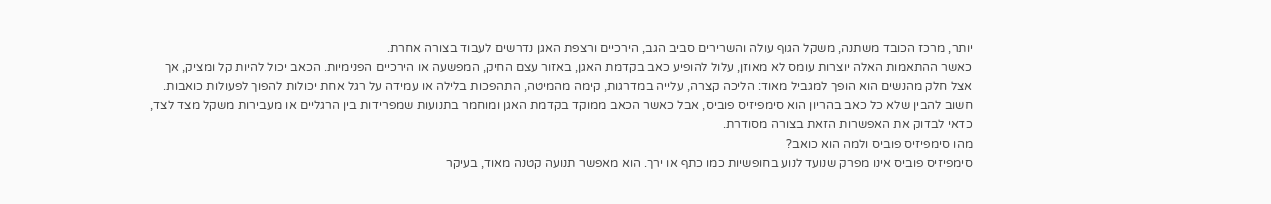יותר‚ מרכז הכובד משתנה‚ משקל הגוף עולה והשרירים סביב הגב‚ הירכיים ורצפת האגן נדרשים לעבוד בצורה אחרת.
כאשר ההתאמות האלה יוצרות עומס לא מאוזן‚ עלול להופיע כאב בקדמת האגן‚ באזור עצם החיק‚ המפשעה או הירכיים הפנימיות. הכאב יכול להיות קל ומציק‚ אך אצל חלק מהנשים הוא הופך למגביל מאוד: הליכה קצרה‚ עלייה במדרגות‚ קימה מהמיטה‚ התהפכות בלילה או עמידה על רגל אחת יכולות להפוך לפעולות כואבות. חשוב להבין שלא כל כאב בהריון הוא סימפיזיס פוביס‚ אבל כאשר הכאב ממוקד בקדמת האגן ומוחמר בתנועות שמפרידות בין הרגליים או מעבירות משקל מצד לצד‚ כדאי לבדוק את האפשרות הזאת בצורה מסודרת.
מהו סימפיזיס פוביס ולמה הוא כואב?
סימפיזיס פוביס אינו מפרק שנועד לנוע בחופשיות כמו כתף או ירך. הוא מאפשר תנועה קטנה מאוד‚ בעיקר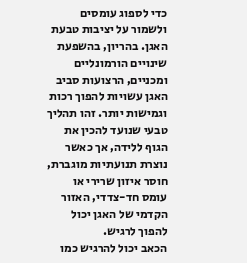כדי לספוג עומסים ולשמור על יציבות טבעת האגן. בהריון‚ בהשפעת שינויים הורמונליים ומכניים‚ הרצועות סביב האגן עשויות להפוך רכות וגמישות יותר. זהו תהליך טבעי שנועד להכין את הגוף ללידה‚ אך כאשר נוצרת תנועתיות מוגברת‚ חוסר איזון שרירי או עומס חד-צדדי‚ האזור הקדמי של האגן יכול להפוך לרגיש.
הכאב יכול להרגיש כמו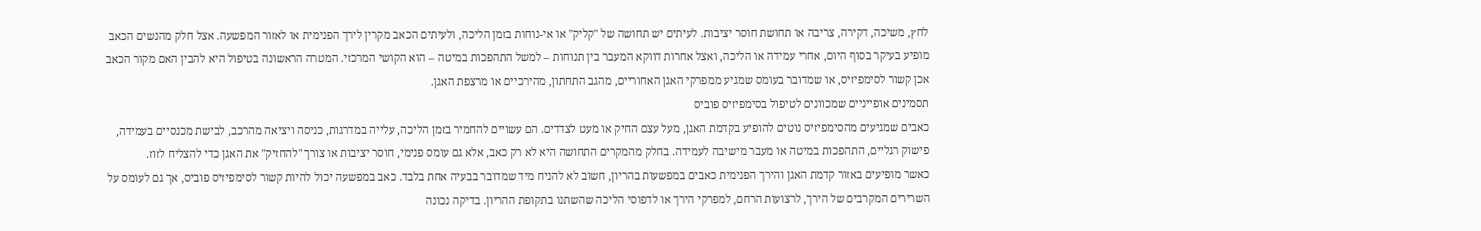לחץ‚ משיכה‚ דקירה‚ צריבה או תחושת חוסר יציבות. לעיתים יש תחושה של "קליק" או אי-נוחות בזמן הליכה‚ ולעיתים הכאב מקרין לירך הפנימית או לאזור המפשעה. אצל חלק מהנשים הכאב מופיע בעיקר בסוף היום‚ אחרי עמידה או הליכה‚ ואצל אחרות דווקא המעבר בין תנוחות – למשל התהפכות במיטה – הוא הקושי המרכזי. המטרה הראשונה בטיפול היא להבין האם מקור הכאב אכן קשור לסימפיזיס‚ או שמדובר בעומס שמגיע ממפרקי האגן האחוריים‚ מהגב התחתון‚ מהירכיים או מרצפת האגן.
תסמינים אופייניים שמכוונים לטיפול בסימפיזיס פוביס
כאבים שמגיעים מהסימפיזיס נוטים להופיע בקדמת האגן‚ מעל עצם החיק או מעט לצדדים. הם עשויים להחמיר בזמן הליכה‚ עלייה במדרגות‚ כניסה ויציאה מהרכב‚ לבישת מכנסיים בעמידה‚ פישוק רגליים‚ התהפכות במיטה או מעבר מישיבה לעמידה. בחלק מהמקרים התחושה היא לא רק כאב‚ אלא גם עומס פנימי‚ חוסר יציבות או צורך "להחזיק" את האגן כדי להצליח לזוז.
כאשר מופיעים באזור קדמת האגן והירך הפנימית כאבים במפשעות בהריון‚ חשוב לא להניח מיד שמדובר בבעיה אחת בלבד. כאב במפשעה יכול להיות קשור לסימפיזיס פוביס‚ אך גם לעומס על השרירים המקרבים של הירך‚ לרצועות הרחם‚ למפרקי הירך או לדפוסי הליכה שהשתנו בתקופת ההריון. בדיקה נכונה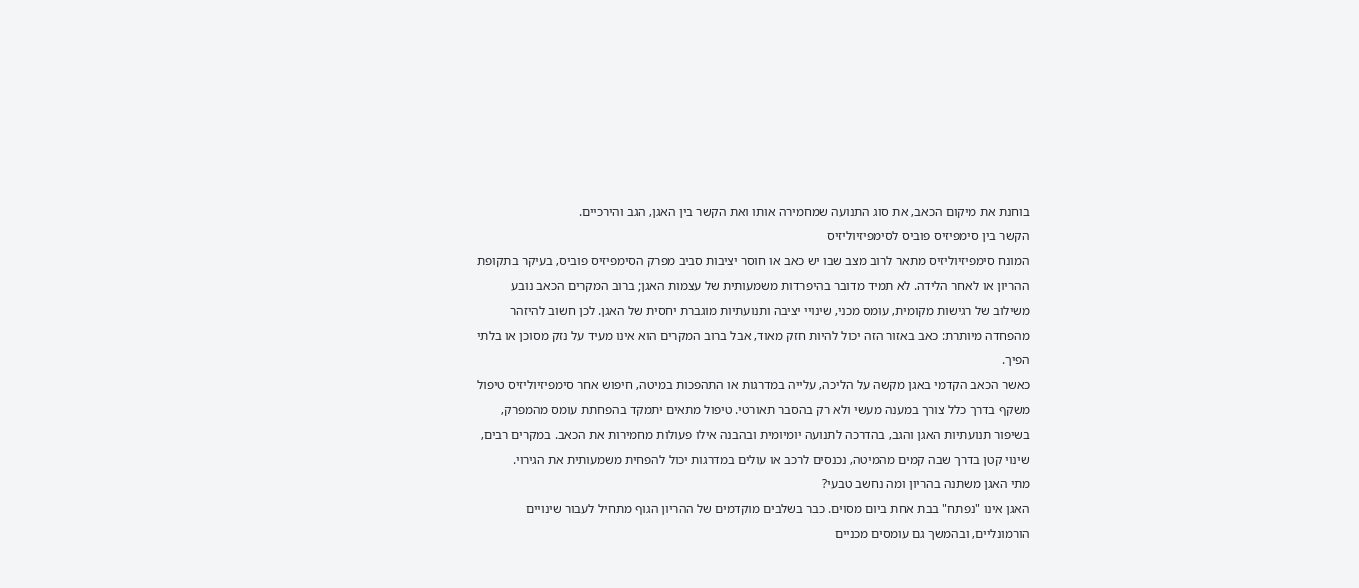בוחנת את מיקום הכאב‚ את סוג התנועה שמחמירה אותו ואת הקשר בין האגן‚ הגב והירכיים.
הקשר בין סימפיזיס פוביס לסימפיזיוליזיס
המונח סימפיזיוליזיס מתאר לרוב מצב שבו יש כאב או חוסר יציבות סביב מפרק הסימפיזיס פוביס‚ בעיקר בתקופת ההריון או לאחר הלידה. לא תמיד מדובר בהיפרדות משמעותית של עצמות האגן; ברוב המקרים הכאב נובע משילוב של רגישות מקומית‚ עומס מכני‚ שינויי יציבה ותנועתיות מוגברת יחסית של האגן. לכן חשוב להיזהר מהפחדה מיותרת: כאב באזור הזה יכול להיות חזק מאוד‚ אבל ברוב המקרים הוא אינו מעיד על נזק מסוכן או בלתי הפיך.
כאשר הכאב הקדמי באגן מקשה על הליכה‚ עלייה במדרגות או התהפכות במיטה‚ חיפוש אחר סימפיזיוליזיס טיפול משקף בדרך כלל צורך במענה מעשי ולא רק בהסבר תאורטי. טיפול מתאים יתמקד בהפחתת עומס מהמפרק‚ בשיפור תנועתיות האגן והגב‚ בהדרכה לתנועה יומיומית ובהבנה אילו פעולות מחמירות את הכאב. במקרים רבים‚ שינוי קטן בדרך שבה קמים מהמיטה‚ נכנסים לרכב או עולים במדרגות יכול להפחית משמעותית את הגירוי.
מתי האגן משתנה בהריון ומה נחשב טבעי?
האגן אינו "נפתח" בבת אחת ביום מסוים. כבר בשלבים מוקדמים של ההריון הגוף מתחיל לעבור שינויים הורמונליים‚ ובהמשך גם עומסים מכניים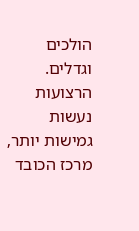הולכים וגדלים. הרצועות נעשות גמישות יותר‚ מרכז הכובד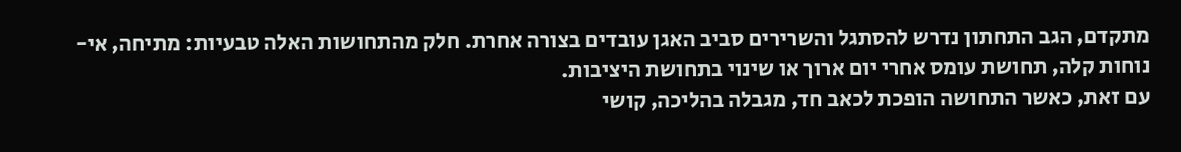מתקדם‚ הגב התחתון נדרש להסתגל והשרירים סביב האגן עובדים בצורה אחרת. חלק מהתחושות האלה טבעיות: מתיחה‚ אי-נוחות קלה‚ תחושת עומס אחרי יום ארוך או שינוי בתחושת היציבות.
עם זאת‚ כאשר התחושה הופכת לכאב חד‚ מגבלה בהליכה‚ קושי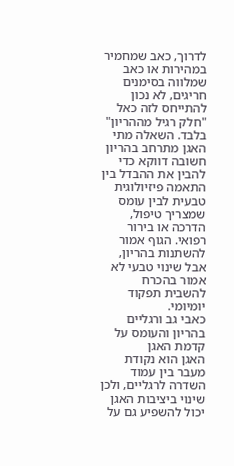לדרוך‚ כאב שמחמיר במהירות או כאב שמלווה בסימנים חריגים‚ לא נכון להתייחס לזה כאל "חלק רגיל מההריון" בלבד. השאלה מתי האגן מתרחב בהריון חשובה דווקא כדי להבין את ההבדל בין התאמה פיזיולוגית טבעית לבין עומס שמצריך טיפול‚ הדרכה או בירור רפואי. הגוף אמור להשתנות בהריון‚ אבל שינוי טבעי לא אמור בהכרח להשבית תפקוד יומיומי.
כאבי גב ורגליים בהריון והעומס על קדמת האגן
האגן הוא נקודת מעבר בין עמוד השדרה לרגליים‚ ולכן שינוי ביציבות האגן יכול להשפיע גם על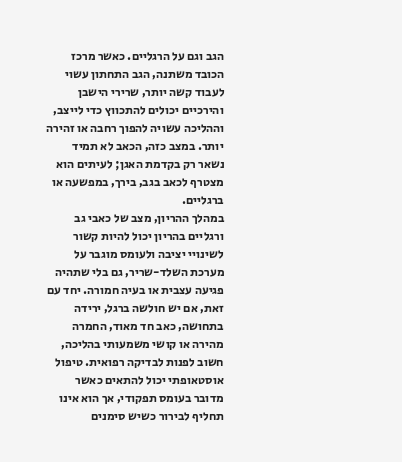הגב וגם על הרגליים. כאשר מרכז הכובד משתנה‚ הגב התחתון עשוי לעבוד קשה יותר‚ שרירי הישבן והירכיים יכולים להתכווץ כדי לייצב‚ וההליכה עשויה להפוך רחבה או זהירה יותר. במצב כזה‚ הכאב לא תמיד נשאר רק בקדמת האגן; לעיתים הוא מצטרף לכאב בגב‚ בירך‚ במפשעה או ברגליים.
במהלך ההריון‚ מצב של כאבי גב ורגליים בהריון יכול להיות קשור לשינויי יציבה ולעומס מוגבר על מערכת השלד-שריר‚ גם בלי שתהיה פגיעה עצבית או בעיה חמורה. יחד עם זאת‚ אם יש חולשה ברגל‚ ירידה בתחושה‚ כאב חד מאוד‚ החמרה מהירה או קושי משמעותי בהליכה‚ חשוב לפנות לבדיקה רפואית. טיפול אוסטאופתי יכול להתאים כאשר מדובר בעומס תפקודי‚ אך הוא אינו תחליף לבירור כשיש סימנים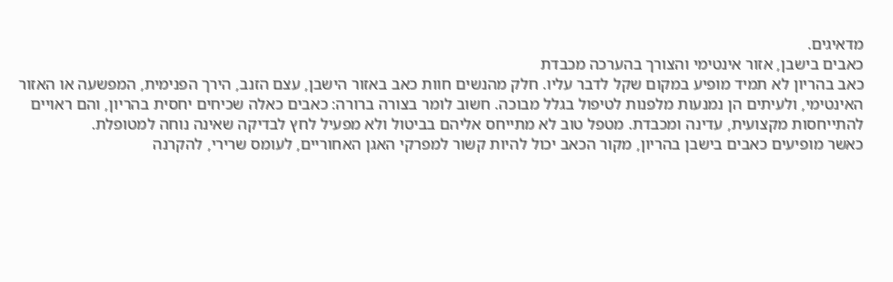מדאיגים.
כאבים בישבן‚ אזור אינטימי והצורך בהערכה מכבדת
כאב בהריון לא תמיד מופיע במקום שקל לדבר עליו. חלק מהנשים חוות כאב באזור הישבן‚ עצם הזנב‚ הירך הפנימית‚ המפשעה או האזור האינטימי‚ ולעיתים הן נמנעות מלפנות לטיפול בגלל מבוכה. חשוב לומר בצורה ברורה: כאבים כאלה שכיחים יחסית בהריון‚ והם ראויים להתייחסות מקצועית‚ עדינה ומכבדת. מטפל טוב לא מתייחס אליהם בביטול ולא מפעיל לחץ לבדיקה שאינה נוחה למטופלת.
כאשר מופיעים כאבים בישבן בהריון‚ מקור הכאב יכול להיות קשור למפרקי האגן האחוריים‚ לעומס שרירי‚ להקרנה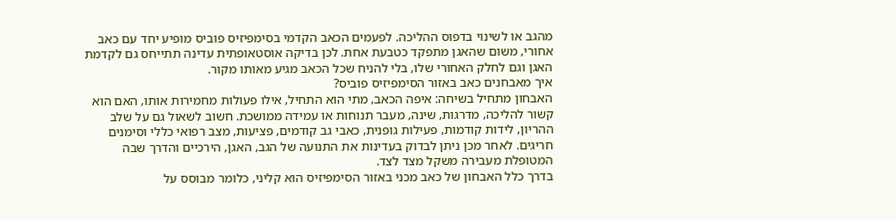מהגב או לשינוי בדפוס ההליכה. לפעמים הכאב הקדמי בסימפיזיס פוביס מופיע יחד עם כאב אחורי‚ משום שהאגן מתפקד כטבעת אחת. לכן בדיקה אוסטאופתית עדינה תתייחס גם לקדמת האגן וגם לחלק האחורי שלו‚ בלי להניח שכל הכאב מגיע מאותו מקור.
איך מאבחנים כאב באזור הסימפיזיס פוביס?
האבחון מתחיל בשיחה: איפה הכאב‚ מתי הוא התחיל‚ אילו פעולות מחמירות אותו‚ האם הוא קשור להליכה‚ מדרגות‚ שינה‚ מעבר תנוחות או עמידה ממושכת. חשוב לשאול גם על שלב ההריון‚ לידות קודמות‚ פעילות גופנית‚ כאבי גב קודמים‚ פציעות‚ מצב רפואי כללי וסימנים חריגים. לאחר מכן ניתן לבדוק בעדינות את התנועה של הגב‚ האגן‚ הירכיים והדרך שבה המטופלת מעבירה משקל מצד לצד.
בדרך כלל האבחון של כאב מכני באזור הסימפיזיס הוא קליני‚ כלומר מבוסס על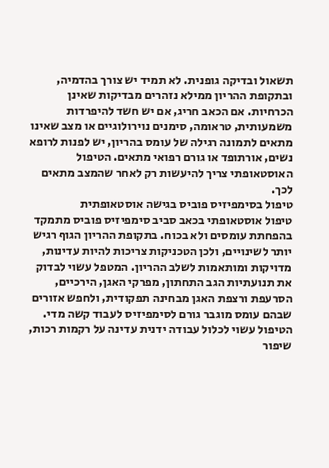תשאול ובדיקה גופנית. לא תמיד יש צורך בהדמיה‚ ובתקופת ההריון ממילא נזהרים מבדיקות שאינן הכרחיות. אם הכאב חריג‚ אם יש חשד להיפרדות משמעותית‚ טראומה‚ סימנים נוירולוגיים או מצב שאינו מתאים לתמונה רגילה של עומס בהריון‚ יש לפנות לרופא נשים‚ אורתופד או גורם רפואי מתאים. הטיפול האוסטאופתי צריך להיעשות רק לאחר שהמצב מתאים לכך.
טיפול בסימפיזיס פוביס בגישה אוסטאופתית
טיפול אוסטאופתי בכאב סביב סימפיזיס פוביס מתמקד בהפחתת עומסים ולא בכוח. בתקופת ההריון הגוף רגיש יותר לשינויים‚ ולכן הטכניקות צריכות להיות עדינות‚ מדויקות ומותאמות לשלב ההריון. המטפל עשוי לבדוק את תנועתיות הגב התחתון‚ מפרקי האגן‚ הירכיים‚ הסרעפת ורצפת האגן מבחינה תפקודית‚ ולחפש אזורים שבהם עומס מוגבר גורם לסימפיזיס לעבוד קשה מדי.
הטיפול עשוי לכלול עבודה ידנית עדינה על רקמות רכות‚ שיפור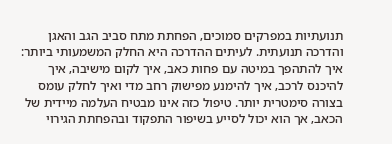תנועתיות במפרקים סמוכים‚ הפחתת מתח סביב הגב והאגן והדרכה תנועתית. לעיתים ההדרכה היא החלק המשמעותי ביותר: איך להתהפך במיטה עם פחות כאב‚ איך לקום מישיבה‚ איך להיכנס לרכב‚ איך להימנע מפישוק רחב מדי ואיך לחלק עומס בצורה סימטרית יותר. טיפול כזה אינו מבטיח העלמה מיידית של הכאב‚ אך הוא יכול לסייע בשיפור התפקוד ובהפחתת הגירוי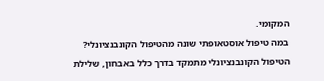המקומי.
במה טיפול אוסטאופתי שונה מהטיפול הקונבנציונלי?
הטיפול הקונבנציונלי מתמקד בדרך כלל באבחון‚ שלילת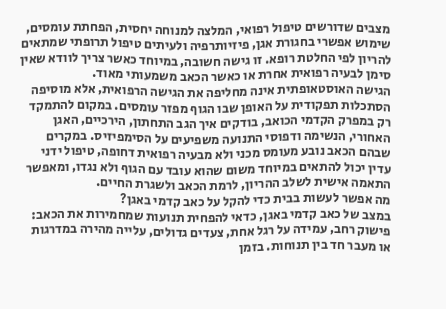מצבים שדורשים טיפול רפואי‚ המלצה למנוחה יחסית‚ הפחתת עומסים‚ שימוש אפשרי בחגורת אגן‚ פיזיותרפיה ולעיתים טיפול תרופתי שמתאים להריון לפי החלטת רופא. זו גישה חשובה‚ במיוחד כאשר צריך לוודא שאין סימן לבעיה רפואית אחרת או כאשר הכאב משמעותי מאוד.
הגישה האוסטאופתית אינה מחליפה את הגישה הרפואית‚ אלא מוסיפה הסתכלות תפקודית על האופן שבו הגוף מפזר עומסים. במקום להתמקד רק במפרק הקדמי הכואב‚ בודקים איך הגב התחתון‚ הירכיים‚ האגן האחורי‚ הנשימה ודפוסי התנועה משפיעים על הסימפיזיס. במקרים שבהם הכאב נובע מעומס מכני ולא מבעיה רפואית דחופה‚ טיפול ידני עדין יכול להתאים במיוחד משום שהוא עובד עם הגוף ולא נגדו‚ ומאפשר התאמה אישית לשלב ההריון‚ לרמת הכאב ולשגרת החיים.
מה אפשר לעשות בבית כדי להקל על כאב קדמי באגן?
במצב של כאב קדמי באגן‚ כדאי להפחית תנועות שמחמירות את הכאב: פישוק רחב‚ עמידה על רגל אחת‚ צעדים גדולים‚ עלייה מהירה במדרגות או מעבר חד בין תנוחות. בזמן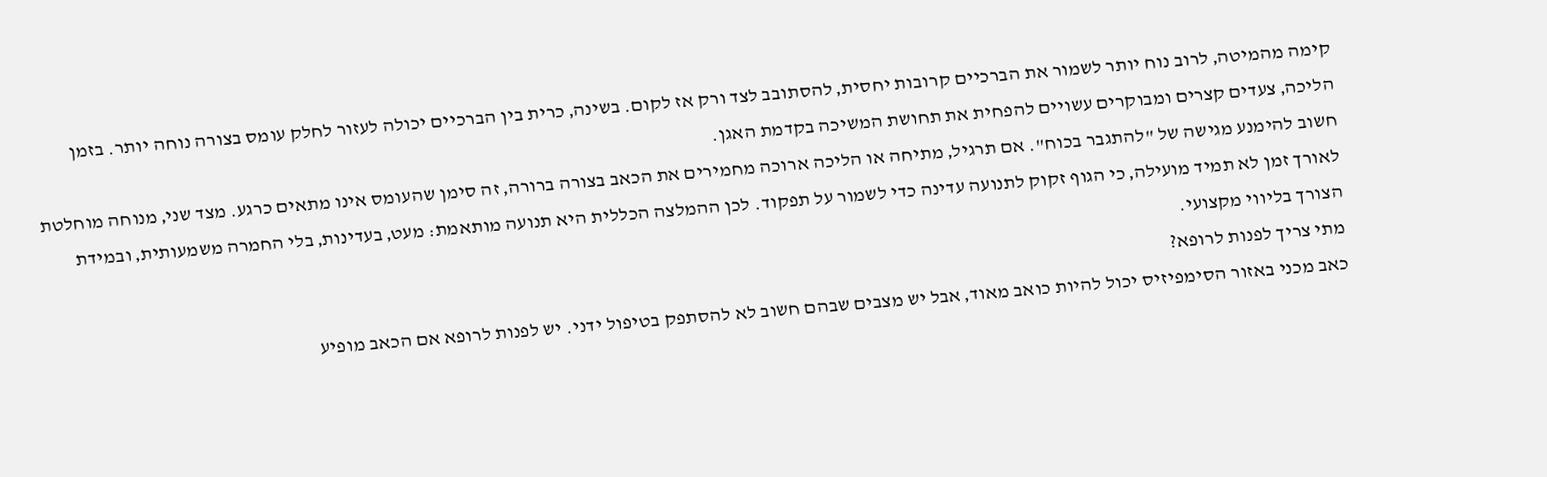קימה מהמיטה‚ לרוב נוח יותר לשמור את הברכיים קרובות יחסית‚ להסתובב לצד ורק אז לקום. בשינה‚ כרית בין הברכיים יכולה לעזור לחלק עומס בצורה נוחה יותר. בזמן הליכה‚ צעדים קצרים ומבוקרים עשויים להפחית את תחושת המשיכה בקדמת האגן.
חשוב להימנע מגישה של "להתגבר בכוח". אם תרגיל‚ מתיחה או הליכה ארוכה מחמירים את הכאב בצורה ברורה‚ זה סימן שהעומס אינו מתאים כרגע. מצד שני‚ מנוחה מוחלטת לאורך זמן לא תמיד מועילה‚ כי הגוף זקוק לתנועה עדינה כדי לשמור על תפקוד. לכן ההמלצה הכללית היא תנועה מותאמת: מעט‚ בעדינות‚ בלי החמרה משמעותית‚ ובמידת הצורך בליווי מקצועי.
מתי צריך לפנות לרופא?
כאב מכני באזור הסימפיזיס יכול להיות כואב מאוד‚ אבל יש מצבים שבהם חשוב לא להסתפק בטיפול ידני. יש לפנות לרופא אם הכאב מופיע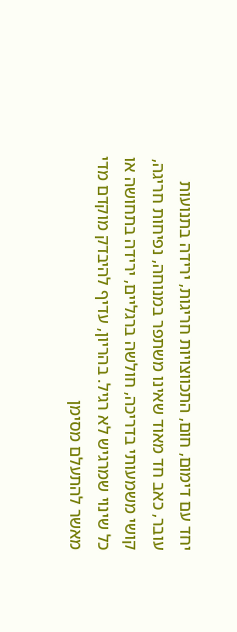יחד עם דימום‚ חום‚ התכווצויות חריגות‚ ירידה בתנועות עובר‚ כאב חד מאוד שאינו משתפר במנוחה‚ נפיחות חריגה‚ קושי משמעותי בדריכה‚ חולשה ברגליים‚ ירידה בתחושה או כל שינוי שמרגיש לא רגיל. בהריון‚ עדיף להיבדק מוקדם מדי מאשר להתעלם מסימן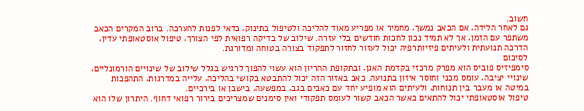חשוב.
גם לאחר הלידה‚ אם הכאב נמשך‚ מחמיר או מפריע מאוד להליכה ולטיפול בתינוק‚ כדאי לפנות להערכה. ברוב המקרים הכאב משתפר עם הזמן‚ אך לא תמיד נכון לחכות חודשים בלי עזרה. שילוב של בדיקה רפואית לפי הצורך‚ טיפול אוסטאופתי עדין‚ הדרכה תנועתית ולעיתים פיזיותרפיה יכול לעזור לחזור לתפקוד בצורה בטוחה ומדורגת.
לסיכום
סימפיזיס פוביס הוא מפרק מרכזי בקדמת האגן‚ ובתקופת ההריון הוא עשוי להפוך לרגיש בגלל שילוב של שינויים הורמונליים‚ שינויי יציבה‚ עומס מכני וחוסר איזון בתנועה. כאב באזור הזה יכול להתבטא בקושי בהליכה‚ עלייה במדרגות‚ התהפכות במיטה או מעבר בין תנוחות‚ ולעיתים הוא מופיע יחד עם כאבים בגב‚ במפשעה‚ בישבן או בירכיים.
טיפול אוסטאופתי יכול להתאים כאשר הכאב קשור לעומס תפקודי ואין סימנים שמצריכים בירור רפואי דחוף. היתרון שלו הוא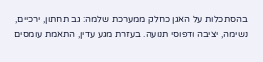בהסתכלות על האגן כחלק ממערכת שלמה: גב תחתון‚ ירכיים‚ נשימה‚ יציבה ודפוסי תנועה. בעזרת מגע עדין‚ התאמת עומסים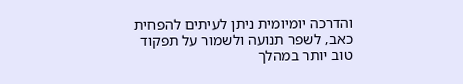והדרכה יומיומית ניתן לעיתים להפחית כאב‚ לשפר תנועה ולשמור על תפקוד טוב יותר במהלך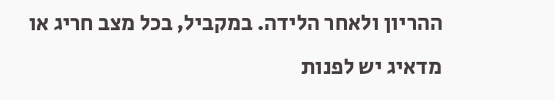ההריון ולאחר הלידה. במקביל‚ בכל מצב חריג או מדאיג יש לפנות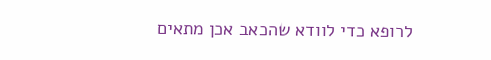לרופא כדי לוודא שהכאב אכן מתאים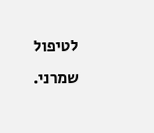לטיפול שמרני.